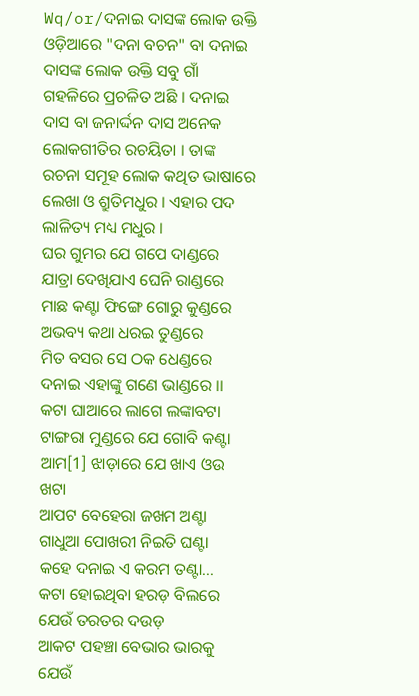Wq/or/ଦନାଇ ଦାସଙ୍କ ଲୋକ ଉକ୍ତି
ଓଡ଼ିଆରେ "ଦନା ବଚନ" ବା ଦନାଇ ଦାସଙ୍କ ଲୋକ ଉକ୍ତି ସବୁ ଗାଁ ଗହଳିରେ ପ୍ରଚଳିତ ଅଛି । ଦନାଇ ଦାସ ବା ଜନାର୍ଦ୍ଦନ ଦାସ ଅନେକ ଲୋକଗୀତିର ରଚୟିତା । ତାଙ୍କ ରଚନା ସମୂହ ଲୋକ କଥିତ ଭାଷାରେ ଲେଖା ଓ ଶ୍ରୁତିମଧୁର । ଏହାର ପଦ ଲାଳିତ୍ୟ ମଧ୍ୟ ମଧୁର ।
ଘର ଗୁମର ଯେ ଗପେ ଦାଣ୍ଡରେ
ଯାତ୍ରା ଦେଖିଯାଏ ଘେନି ରାଣ୍ଡରେ
ମାଛ କଣ୍ଟା ଫିଙ୍ଗେ ଗୋରୁ କୁଣ୍ଡରେ
ଅଭବ୍ୟ କଥା ଧରଇ ତୁଣ୍ଡରେ
ମିତ ବସର ସେ ଠକ ଧେଣ୍ଡରେ
ଦନାଇ ଏହାଙ୍କୁ ଗଣେ ଭାଣ୍ଡରେ ।।
କଟା ଘାଆରେ ଲାଗେ ଲଙ୍କାବଟା
ଟାଙ୍ଗରା ମୁଣ୍ଡରେ ଯେ ଗୋବି କଣ୍ଟା
ଆମ[1] ଝାଡ଼ାରେ ଯେ ଖାଏ ଓଉ ଖଟା
ଆପଟ ବେହେରା ଜଖମ ଅଣ୍ଟା
ଗାଧୁଆ ପୋଖରୀ ନିଇତି ଘଣ୍ଟା
କହେ ଦନାଇ ଏ କରମ ତଣ୍ଟା...
କଟା ହୋଇଥିବା ହରଡ଼ ବିଲରେ
ଯେଉଁ ତରତର ଦଉଡ଼
ଆକଟ ପହଞ୍ଚା ବେଭାର ଭାରକୁ
ଯେଉଁ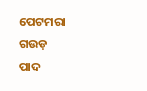ପେଟମରା ଗଉଡ଼
ପାଦ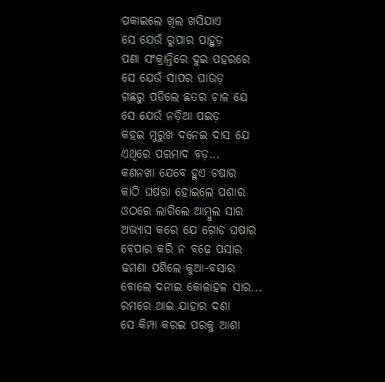ପକାଇଲେ ଖିଲ ଖସିଯାଏ
ସେ ଯେଉଁ ରୁପାର ପାହୁଡ଼
ପଣା ସଂକ୍ରାନ୍ତିରେ ଦୁଇ ପହରରେ
ସେ ଯେଉଁ ସାପର ଘାଉଡ଼
ଗଛରୁ ପଡିଲେ ଛତର ଚାଳ ଯେ
ସେ ଯେଉଁ ନଡ଼ିଆ ପଇଡ଼
କହଇ ମୁରୁଖ ଦନେଇ ଦାସ ଯେ
ଏଥିରେ ପରମାଦ ବଡ଼...
କଣନଖା ଯେବେ ହୁଏ ଚଷାର
କାଠି ଘଷରା ହୋଇଲେ ପଶାର
ଓଠରେ ଲାଗିଲେ ଆମ୍ବୁଲ ସାର
ଅଭ୍ୟାସ କରେ ଯେ ଗୋଡ ଘଷାର
ବେପାର କରି ନ ବଢ଼େ ପସାର
ଢମଣା ପଶିଲେ କୁଆ-ବସାର
ବୋଲେ ଦନାଇ କୋଳାହଳ ସାର...
ରମରେ ଥାଇ ଯାହାର ଦଶା
ସେ କିମ୍ପା କରଇ ପରକୁ ଆଶା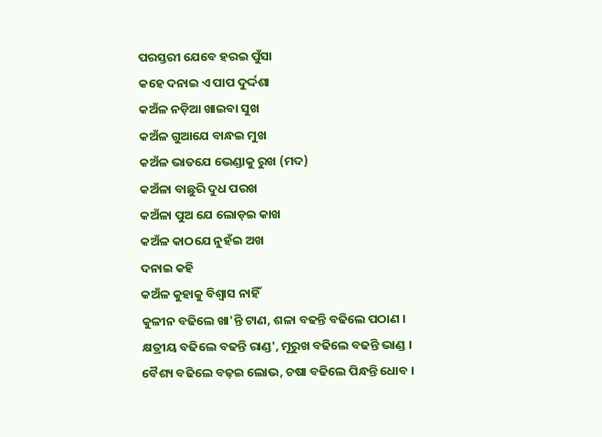ପରସ୍ତରୀ ଯେବେ ହରଇ ପୁଁସା
କହେ ଦନାଇ ଏ ପାପ ଦୁର୍ଦ୍ଦଶା
କଅଁଳ ନଡ଼ିଆ ଖାଇବା ସୁଖ
କଅଁଳ ଗୁଆଯେ ବାନ୍ଧଇ ମୁଖ
କଅଁଳ ଭାତଯେ ଭେଣ୍ଡାକୁ ରୁଖ (ମଦ)
କଅଁଳା ବାଛୁରି ଦୁଧ ପରଖ
କଅଁଳା ପୁଅ ଯେ ଲୋଡ଼ଇ କାଖ
କଅଁଳ କାଠଯେ ନୁହଁଇ ଅଖ
ଦନାଇ କହି
କଅଁଳ କୁହାକୁ ବିଶ୍ୱାସ ନାହିଁ
କୁଳୀନ ବଢିଲେ ଖା'ନ୍ତି ଟାଣ, ଶଳା ବଢନ୍ତି ବଢିଲେ ପଠାଣ ।
କ୍ଷତ୍ରୀୟ ବଢିଲେ ବଢନ୍ତି ରାଣ୍ଡ', ମୂରୁଖ ବଢିଲେ ବଢନ୍ତି ଭାଣ୍ଡ ।
ବୈଶ୍ୟ ବଢିଲେ ବଢ଼ଇ ଲୋଭ, ଚଷା ବଢିଲେ ପିନ୍ଧନ୍ତି ଧୋବ ।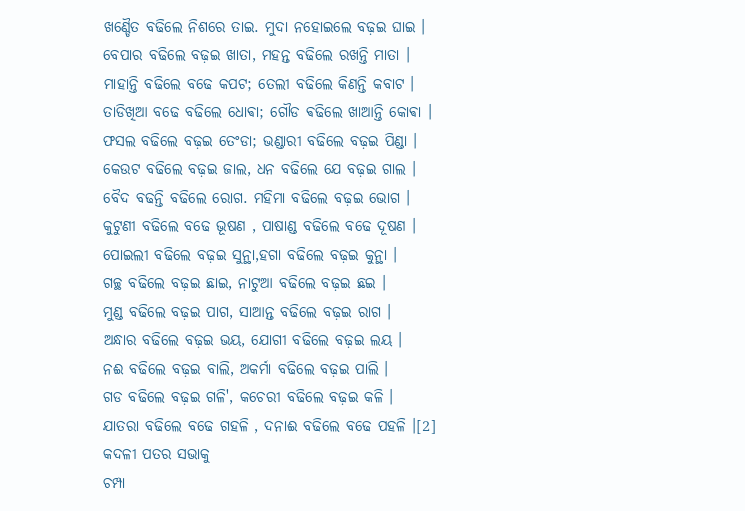ଖଣ୍ଡୈତ ବଢିଲେ ନିଶରେ ତାଇ. ମୁଦା ନହୋଇଲେ ବଢ଼ଇ ଘାଇ ।
ବେପାର ବଢିଲେ ବଢ଼ଇ ଖାତା, ମହନ୍ତ ବଢିଲେ ରଖନ୍ତି ମାତା ।
ମାହାନ୍ତି ବଢିଲେ ବଢେ କପଟ; ତେଲୀ ବଢିଲେ କିଣନ୍ତି କବାଟ ।
ତାଡିଖିଆ ବଢେ ବଢିଲେ ଧୋଵା; ଗୌଡ ଵଢିଲେ ଖାଆନ୍ତି କୋଵା ।
ଫସଲ ବଢିଲେ ବଢ଼ଇ ତେଂଡା; ଭଣ୍ଡାରୀ ବଢିଲେ ବଢ଼ଇ ପିଣ୍ଡା ।
କେଉଟ ବଢିଲେ ବଢ଼ଇ ଜାଲ, ଧନ ବଢିଲେ ଯେ ବଢ଼ଇ ଗାଲ ।
ବୈଦ ବଢନ୍ତି ବଢିଲେ ରୋଗ. ମହିମା ବଢିଲେ ବଢ଼ଇ ଭୋଗ ।
କୁଟୁଣୀ ବଢିଲେ ବଢେ ଭୂଷଣ , ପାଷାଣ୍ଡ ବଢିଲେ ବଢେ ଦୂଷଣ ।
ପୋଇଲୀ ବଢିଲେ ବଢ଼ଇ ସୁନ୍ଥା,ହଗା ବଢିଲେ ବଢ଼ଇ କୁନ୍ଥା ।
ଗଚ୍ଛ ବଢିଲେ ବଢ଼ଇ ଛାଇ, ନାଟୁଆ ବଢିଲେ ବଢ଼ଇ ଛଇ ।
ମୁଣ୍ଡ ବଢିଲେ ବଢ଼ଇ ପାଗ, ସାଆନ୍ତ ବଢିଲେ ବଢ଼ଇ ରାଗ ।
ଅନ୍ଧାର ବଢିଲେ ବଢ଼ଇ ଭୟ, ଯୋଗୀ ବଢିଲେ ବଢ଼ଇ ଲୟ ।
ନଈ ବଢିଲେ ବଢ଼ଇ ବାଲି, ଅକର୍ମା ବଢିଲେ ବଢ଼ଇ ପାଲି ।
ଗଡ ବଢିଲେ ବଢ଼ଇ ଗଳି', କଚେରୀ ବଢିଲେ ବଢ଼ଇ କଳି ।
ଯାତରା ବଢିଲେ ବଢେ ଗହଳି , ଦନାଈ ବଢିଲେ ବଢେ ପହଳି ।[2]
କଦଳୀ ପତର ସଭାକୁ
ଚମ୍ପା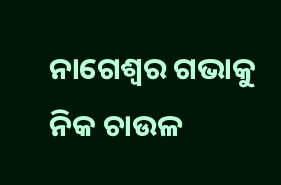ନାଗେଶ୍ବର ଗଭାକୁ
ନିକ ଚାଉଳ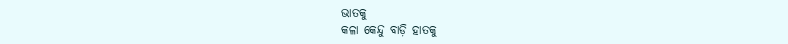ଭାତକୁ
କଳା କେନ୍ଦୁ ବାଡ଼ି ହାତକୁ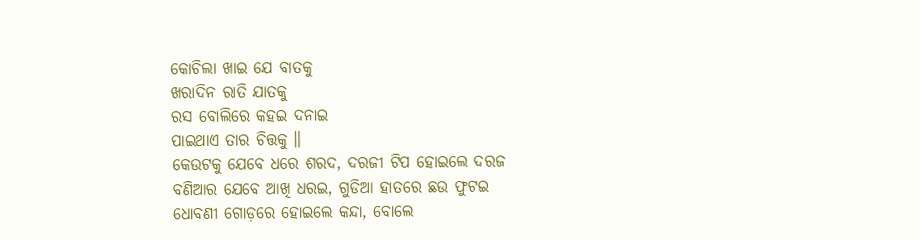କୋଚିଲା ଖାଇ ଯେ ବାତକୁ
ଖରାଦିନ ରାତି ଯାତକୁ
ରସ ବୋଲିରେ କହଇ ଦନାଇ
ପାଇଥାଏ ତାର ଚିତ୍ତକୁ ॥
କେଉଟକୁ ଯେବେ ଧରେ ଶରଦ, ଦରଜୀ ଟିପ ହୋଇଲେ ଦରଜ
ବଣିଆର ଯେବେ ଆଖି ଧରଇ, ଗୁଡିଆ ହାତରେ ଛଉ ଫୁଟଇ
ଧୋବଣୀ ଗୋଡ଼ରେ ହୋଇଲେ କନ୍ଦା, ବୋଲେ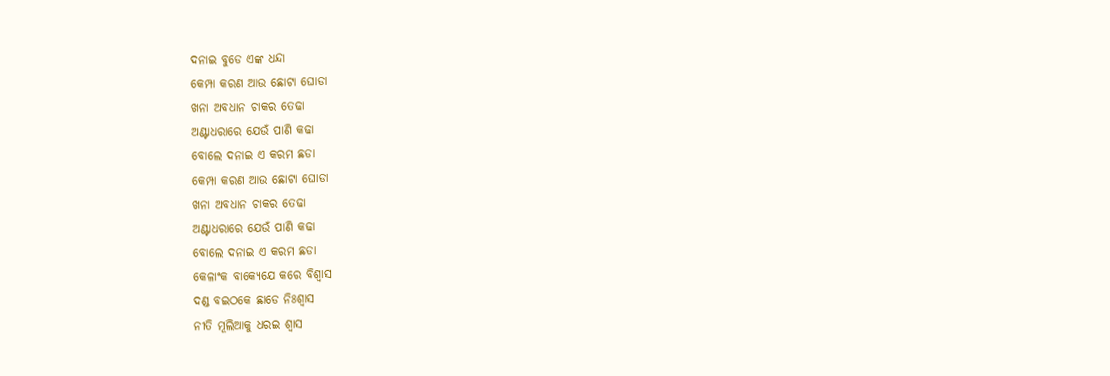ଦନାଇ ବୁଡେ ଏଙ୍କ ଧନ୍ଦା
କେମ୍ପା କରଣ ଆଉ ଛୋଟା ଘୋଡା
ଖନା ଅବଧାନ ଚାକର ତେଢା
ଅଣ୍ଟାଧରାରେ ଯେଉଁ ପାଣି କଢା
ବୋଲେ ଦନାଇ ଏ କରମ ଛଡା
କେମ୍ପା କରଣ ଆଉ ଛୋଟା ଘୋଡା
ଖନା ଅବଧାନ ଚାକର ତେଢା
ଅଣ୍ଟାଧରାରେ ଯେଉଁ ପାଣି କଢା
ବୋଲେ ଦନାଇ ଏ କରମ ଛଡା
କେଳାଂକ ବାକ୍ୟେଯେ କରେ ବିଶ୍ୱାସ
ଦଣ୍ଡ ବଇଠକେ ଛାଡେ ନିଃଶ୍ୱାସ
ନୀତି ମୂଲିଆକୁ ଧରଇ ଶ୍ୱାସ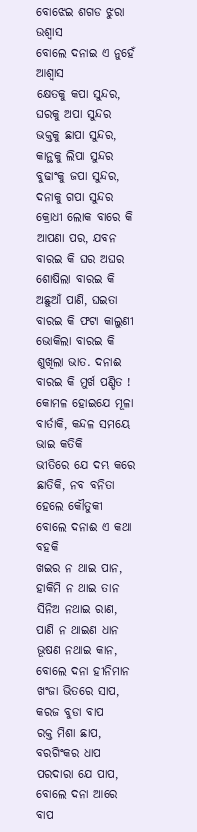ବୋଝେଇ ଶଗଡ ଝୁରା ଉଶ୍ୱାସ
ବୋଲେ ଦନାଇ ଏ ନୁହେଁ ଆଶ୍ୱାସ
କ୍ଷେତକୁ କପା ସୁନ୍ଦର, ଘରକୁ ଅପା ସୁନ୍ଦର
ଭକ୍ତକୁ ଛାପା ସୁନ୍ଦର, କାନ୍ଥକୁ ଲିପା ସୁନ୍ଦର
ବୁଢାଂକୁ ଜପା ସୁନ୍ଦର, ଦନାକୁ ଗପା ସୁନ୍ଦର
କ୍ରୋଧୀ ଲୋକ ବାରେ କି ଆପଣା ପର, ଯବନ ବାରଇ କି ଘର ଅଘର
ଶୋଷିଲା ବାରଇ କି ଅଛୁଆଁ ପାଣି, ଘଇତା ବାରଇ କି ଫଟା କାଲୁଣୀ
ଭୋକିଲା ବାରଇ କି ଶୁଖିଲା ଭାତ. ଦନାଈ ବାରଇ କି ମୁର୍ଖ ପଣ୍ଡିତ !
କୋମଳ ହୋଇଯେ ମୂଳା ବାର୍ତାକି, କନ୍ଦଳ ସମୟେ ଭାଇ କତିକି
ଭୀତିରେ ଯେ ଦମ୍ଭ କରେ ଛାତିକି, ନବ ବନିତା ହେଲେ କୌତୁକୀ
ବୋଲେ ଦନାଈ ଏ କଥା ବହକି
ଖଇର ନ ଥାଇ ପାନ, ହାକିମି ନ ଥାଇ ତାନ
ସିନିଅ ନଥାଇ ରାଣ, ପାଣି ନ ଥାଇଣ ଧାନ
ଭୂଷଣ ନଥାଇ କାନ, ବୋଲେ ଦନା ହୀନିମାନ
ଖଂଜା ଭିତରେ ସାପ, କରଜ ବୁଡା ବାପ
ରକ୍ତ ମିଶା ଛାପ, ବରଗିଂକର ଧାପ
ପରଦାରା ଯେ ପାପ, ବୋଲେ ଦନା ଆରେ ବାପ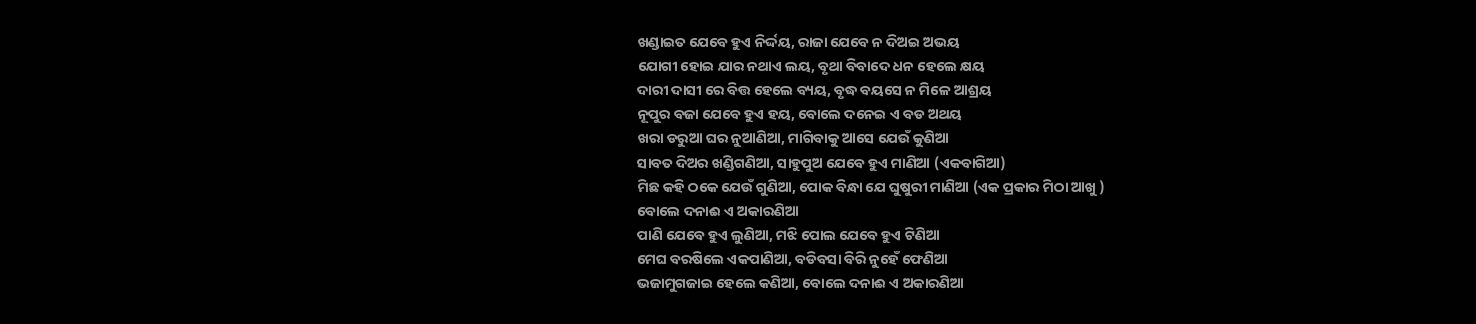ଖଣ୍ଡାଇତ ଯେବେ ହୁଏ ନିର୍ଦ୍ଦୟ, ରାଜା ଯେବେ ନ ଦିଅଇ ଅଭୟ
ଯୋଗୀ ହୋଇ ଯାର ନଥାଏ ଲୟ, ବୃଥା ବିବାଦେ ଧନ ହେଲେ କ୍ଷୟ
ଦାରୀ ଦାସୀ ରେ ବିତ୍ତ ହେଲେ ବ୍ୟୟ, ବୃଦ୍ଧ ବୟସେ ନ ମିଳେ ଆଶ୍ରୟ
ନୂପୁର ବଜା ଯେବେ ହୁଏ ହୟ, ବୋଲେ ଦନେଇ ଏ ବଡ ଅଥୟ
ଖରା ଡରୁଆ ଘର ନୁଆଣିଆ, ମାଗିବାକୁ ଆସେ ଯେଉଁ କୁଣିଆ
ସାବତ ଦିଅର ଖଣ୍ଡିଗଣିଆ, ସାହୁପୁଅ ଯେବେ ହୁଏ ମାଣିଆ (ଏକବାଗିଆ)
ମିଛ କହି ଠକେ ଯେଉଁ ଗୁଣିଆ, ପୋକ ବିନ୍ଧା ଯେ ଘୁଷୁରୀ ମାଣିଆ (ଏକ ପ୍ରକାର ମିଠା ଆଖୁ )
ବୋଲେ ଦନାଈ ଏ ଅକାରଣିଆ
ପାଣି ଯେବେ ହୁଏ ଲୁଣିଆ, ମଝି ପୋଲ ଯେବେ ହୁଏ ଟିଣିଆ
ମେଘ ବରଷିଲେ ଏକପାଣିଆ, ବଡିବସା ବିରି ନୁହେଁ ଫେଣିଆ
ଭଜାମୁଗଜାଇ ହେଲେ କଣିଆ, ବୋଲେ ଦନାଈ ଏ ଅକାରଣିଆ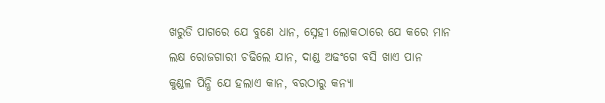ଖରୁଡି ପାଗରେ ଯେ ବୁଣେ ଧାନ, ସ୍ନେହୀ ଲୋକଠାରେ ଯେ କରେ ମାନ
ଲକ୍ଷ ରୋଜଗାରୀ ଚଢିଲେ ଯାନ, ଦାଣ୍ଡ ଅଢଂଗେ ବସି ଖାଏ ପାନ
କୁଣ୍ଡଳ ପିନ୍ଧି ଯେ ହଲାଏ କାନ, ବରଠାରୁ କନ୍ୟା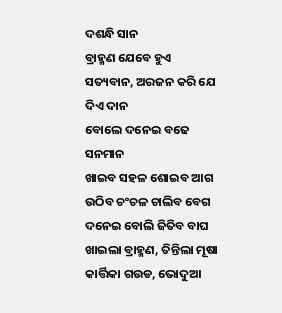ଦଶନ୍ଧି ସାନ
ବ୍ରାହ୍ମଣ ଯେବେ ହୁଏ ସତ୍ୟବାନ, ଅରଜନ କରି ଯେ ଦିଏ ଦାନ
ବୋଲେ ଦନେଇ ବଢେ ସନମାନ
ଖାଇବ ସହଳ ଶୋଇବ ଆଗ
ଉଠିବ ଚଂଚଳ ଚାଲିବ ବେଗ
ଦନେଇ ବୋଲି ଜିତିବ ବାଘ
ଖାଇଲା ବ୍ରାହ୍ମଣ, ତିନ୍ତିଲା ମୂଷା
କାର୍ତ୍ତିକା ଗଉଡ, ଭୋଦୁଆ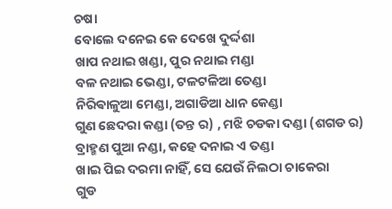ଚଷା
ବୋଲେ ଦନେଇ କେ ଦେଖେ ଦୁର୍ଦ୍ଦଶା
ଖାପ ନଥାଇ ଖଣ୍ଡା, ପୁର ନଥାଇ ମଣ୍ଡା
ବଳ ନଥାଇ ଭେଣ୍ଡା, ଟଳଟଳିଆ ତେଣ୍ଡା
ନିରିଵାଳୁଆ ମେଣ୍ଡା, ଅଗାଡିଆ ଧାନ କେଣ୍ଡା
ଗୁଣ ଛେଦରା କଣ୍ଡା (ତନ୍ତ ର) , ମଝି ଚଡକା ଦଣ୍ଡା (ଶଗଡ ର)
ବ୍ରାହ୍ମଣ ପୁଆ ନଣ୍ଡା, କହେ ଦନାଇ ଏ ତଣ୍ଡା
ଖାଇ ପିଇ ଦରମା ନାହିଁ, ସେ ଯେଉଁ ନିଲଠା ଚାକେରା
ଗୁଡ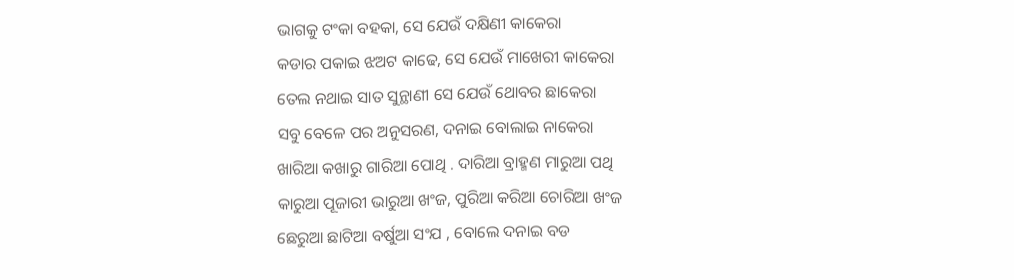ଭାଗକୁ ଟଂକା ବହକା, ସେ ଯେଉଁ ଦକ୍ଷିଣୀ କାକେରା
କଡାର ପକାଇ ଝଅଟ କାଢେ, ସେ ଯେଉଁ ମାଖେରୀ କାକେରା
ତେଲ ନଥାଇ ସାତ ସୁନ୍ଥାଣୀ ସେ ଯେଉଁ ଥୋବର ଛାକେରା
ସବୁ ବେଳେ ପର ଅନୁସରଣ, ଦନାଇ ବୋଲାଇ ନାକେରା
ଖାରିଆ କଖାରୁ ଗାରିଆ ପୋଥି . ଦାରିଆ ବ୍ରାହ୍ମଣ ମାରୁଆ ପଥି
କାରୁଆ ପୂଜାରୀ ଭାରୁଆ ଖଂଜ, ପୁରିଆ କରିଆ ଚୋରିଆ ଖଂଜ
ଛେରୁଆ ଛାଟିଆ ବର୍ଷୁଆ ସଂଯ , ବୋଲେ ଦନାଇ ବଡ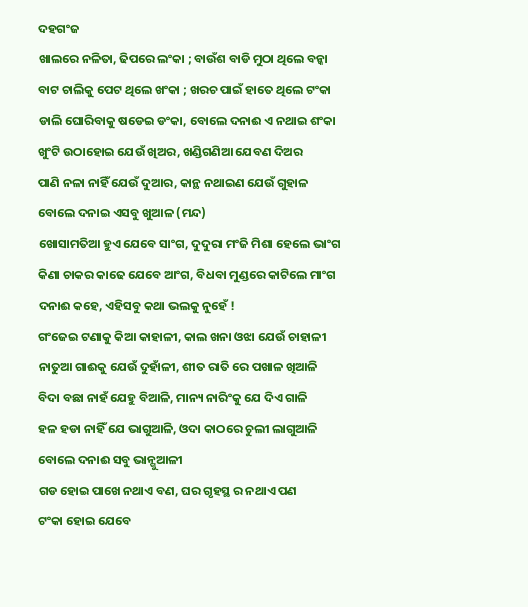ଦହଗଂଜ
ଖାଲରେ ନଳିତା, ଢିପରେ ଲଂକା ; ବାଉଁଶ ବାଡି ମୁଠା ଥିଲେ ବନ୍କା
ବାଟ ଚାଲିକୁ ପେଟ ଥିଲେ ଖଂକା ; ଖରଚ ପାଇଁ ହାତେ ଥିଲେ ଟଂକା
ଡାଲି ଘୋରିବାକୁ ଷଡେଇ ଡଂକା, ବୋଲେ ଦନାଈ ଏ ନଥାଇ ଶଂକା
ଖୁଂଟି ଉଠାହୋଇ ଯେଉଁ ଖିଅର, ଖଣ୍ଡିଗଣିଆ ଯେବଣ ଦିଅର
ପାଣି ନଳା ନାହିଁ ଯେଉଁ ଦୁଆର, କାନ୍ଥ ନଥାଇଣ ଯେଉଁ ଗୁହାଳ
ବୋଲେ ଦନାଇ ଏସବୁ ଖୁଆଳ (ମନ୍ଦ)
ଖୋସାମତିଆ ହୁଏ ଯେବେ ସାଂଗ, ଦୁଦୁରା ମଂଜି ମିଶା ହେଲେ ଭାଂଗ
କିଣା ଚାକର କାଢେ ଯେବେ ଆଂଗ, ବିଧବା ମୁଣ୍ଡରେ କାଟିଲେ ମାଂଗ
ଦନାଈ କହେ, ଏହିସବୁ କଥା ଭଲକୁ ନୁହେଁ !
ଗଂଜେଇ ଟଣାକୁ କିଆ କାହାଳୀ, କାଲ ଖନା ଓଝା ଯେଉଁ ଚାହାଳୀ
ନାତୁଆ ଗାଈକୁ ଯେଉଁ ଦୁହାଁଳୀ, ଶୀତ ରାତି ରେ ପଖାଳ ଖିଆଳି
ବିଦା ବଛା ନାହଁ ଯେହୁ ବିଆଳି, ମାନ୍ୟ ନାରିଂକୁ ଯେ ଦିଏ ଗାଳି
ହଳ ହଡା ନାହିଁ ଯେ ଭାଗୁଆଳି, ଓଦା କାଠରେ ଚୁଲୀ ଲାଗୁଆଳି
ବୋଲେ ଦନାଈ ସବୁ ଭାନ୍ଗୁଆଳୀ
ଗଡ ହୋଇ ପାଖେ ନଥାଏ ବଣ, ଘର ଗୃହସ୍ଥ ର ନଥାଏ ପଣ
ଟଂକା ହୋଇ ଯେବେ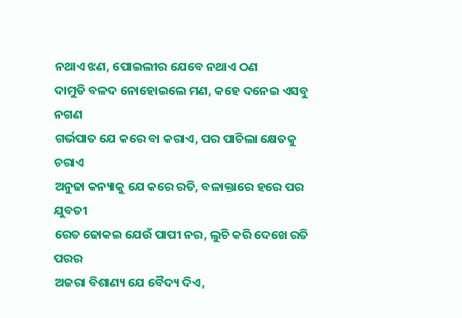ନଥାଏ ଝଣ, ପୋଇଲୀର ଯେବେ ନଥାଏ ଠଣ
ଦାମୁଡି ବଳଦ ନୋହୋଇଲେ ମଣ, କହେ ଦନେଇ ଏସବୁ ନଗଣ
ଗର୍ଭପାତ ଯେ କରେ ବା କରାଏ, ପର ପାଚିଲା କ୍ଷେତକୁ ଚରାଏ
ଅନୁଢା କନ୍ୟାକୁ ଯେ କରେ ରତି, ବଳାକ୍ତାରେ ହରେ ପର ଯୁବତୀ
ରେତ ଢୋକଇ ଯେଉଁ ପାପୀ ନର, ଲୁଚି କରି ଦେଖେ ରତି ପରର
ଅଜରା ବିଶାଣ୍ୟ ଯେ ବୈଦ୍ୟ ଦିଏ,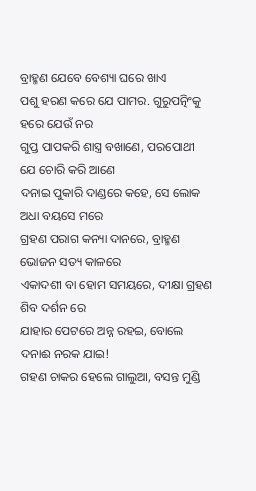ବ୍ରାହ୍ମଣ ଯେବେ ବେଶ୍ୟା ଘରେ ଖାଏ
ପଶୁ ହରଣ କରେ ଯେ ପାମର. ଗୁରୁପତ୍ନିଂକୁ ହରେ ଯେଉଁ ନର
ଗୁପ୍ତ ପାପକରି ଶାସ୍ତ୍ର ବଖାଣେ, ପରପୋଥୀ ଯେ ଚୋରି କରି ଆଣେ
ଦନାଇ ପୁକାରି ଦାଣ୍ଡରେ କହେ, ସେ ଲୋକ ଅଧା ବୟସେ ମରେ
ଗ୍ରହଣ ପରାଗ କନ୍ୟା ଦାନରେ, ବ୍ରାହ୍ମଣ ଭୋଜନ ସତ୍ୟ କାଳରେ
ଏକାଦଶୀ ବା ହୋମ ସମୟରେ, ଦୀକ୍ଷା ଗ୍ରହଣ ଶିବ ଦର୍ଶନ ରେ
ଯାହାର ପେଟରେ ଅନ୍ନ ରହଇ, ବୋଲେ ଦନାଈ ନରକ ଯାଇ!
ଗହଣ ଚାକର ହେଲେ ଗାଲୁଆ, ବସନ୍ତ ମୁଣ୍ଡି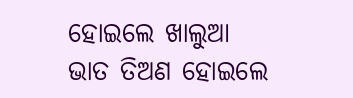ହୋଇଲେ ଖାଲୁଆ
ଭାତ ତିଅଣ ହୋଇଲେ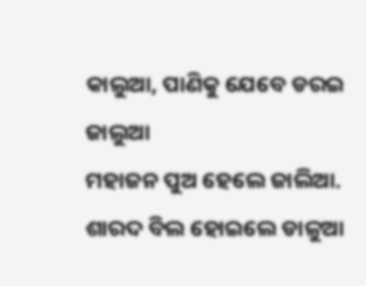କାଲୁଆ, ପାଣିକୁ ଯେବେ ଡରଇ ଜାଲୁଆ
ମହାଜନ ପୁଅ ହେଲେ ଜାଲିଆ. ଶାରଦ ବିଲ ହୋଇଲେ ଡାଳୁଆ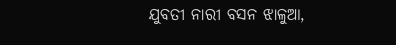ଯୁବତୀ ନାରୀ ବସନ ଝାଳୁଆ,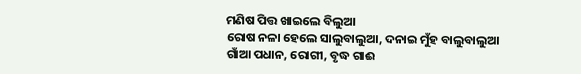ମଣିଷ ପିତ୍ତ ଖାଇଲେ ବିଲୁଆ
ରୋଷ ନଳା ହେଲେ ସାଲୁବାଲୁଆ, ଦନାଇ ମୁଁହ ବାଲୁବାଲୁଆ
ଗାଁଆ ପଧାନ, ରୋଗୀ, ବୃଦ୍ଧ ଗାଈ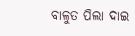ବାଳୁତ ପିଲା ଦାଇ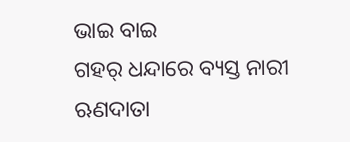ଭାଇ ବାଇ
ଗହର୍ ଧନ୍ଦାରେ ବ୍ୟସ୍ତ ନାରୀ
ଋଣଦାତା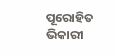ପୂରୋହିତ ଭିକାରୀ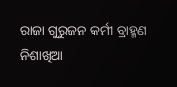ରାଜା ଗୁରୁଜନ କର୍ମୀ ବ୍ରାହ୍ମଣ
ନିଶାଖିଆ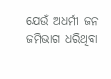ଯେଉଁ ଅଧର୍ମୀ ଜନ
ଜମିଭାଗ ଧରିଥିବା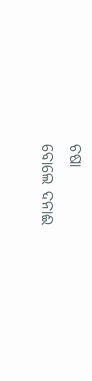ଚଷା
ବୋଲେ ଦନାଈ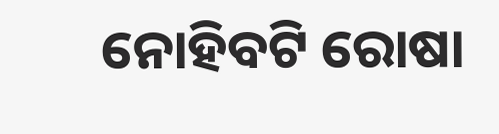ନୋହିବଟି ରୋଷା